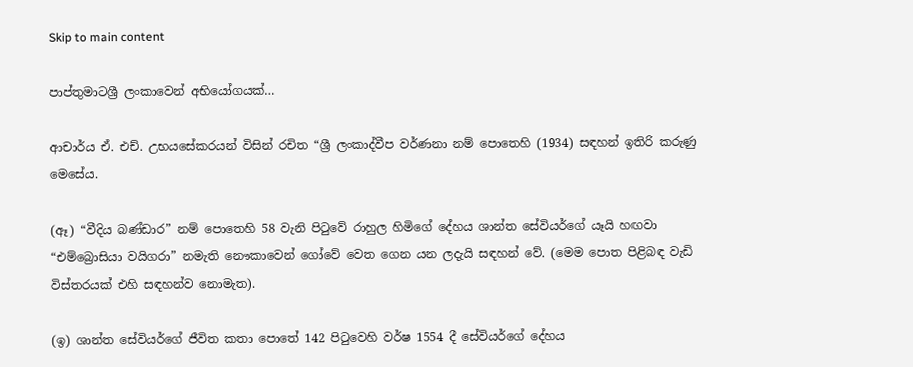Skip to main content

පාප්තුමාටශ්‍රී ලංකාවෙන් අභියෝගයක්‌…

ආචාර්ය ඒ. එච්. උභයසේකරයන් විසින් රචිත “ශ්‍රී ලංකාද්වීප වර්ණනා නම් පොතෙහි (1934) සඳහන් ඉතිරි කරුණු මෙසේය.

(ඈ) “වීදිය බණ්‌ඩාර” නම් පොතෙහි 58 වැනි පිටුවේ රාහුල හිමිගේ දේහය ශාන්ත සේවියර්ගේ යෑයි හඟවා “එම්බ්‍රොසියා වයිගරා” නමැති නෞකාවෙන් ගෝවේ වෙත ගෙන යන ලදැයි සඳහන් වේ. (මෙම පොත පිළිබඳ වැඩි විස්‌තරයක්‌ එහි සඳහන්ව නොමැත).

(ඉ) ශාන්ත සේවියර්ගේ ජීවිත කතා පොතේ 142 පිටුවෙහි වර්ෂ 1554 දී සේවියර්ගේ දේහය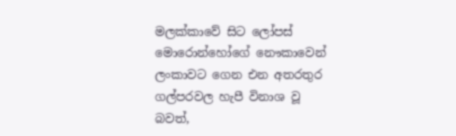මලක්‌කාවේ සිට ලෝපස්‌ මොරොන්හෝගේ නෞකාවෙන් ලංකාවට ගෙන එන අතරතුර ගල්පරවල හැපී විනාශ වූ බවත්,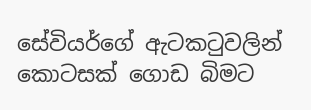සේවියර්ගේ ඇටකටුවලින් කොටසක්‌ ගොඩ බිමට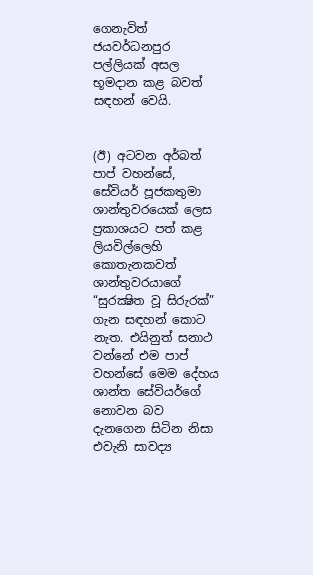ගෙනැවිත් ජයවර්ධනපුර පල්ලියක්‌ අසල භූමදාන කළ බවත් සඳහන් වෙයි.


(ඊ) අටවන අර්බත් පාප් වහන්සේ, සේවියර් පූජකතුමා ශාන්තුවරයෙක්‌ ලෙස ප්‍රකාශයට පත් කළ ලියවිල්ලෙහි කොතැනකවත් ශාන්තුවරයාගේ “සුරක්‍ෂිත වූ සිරුරක්‌” ගැන සඳහන් කොට නැත. එයිනුත් සනාථ වන්නේ එම පාප් වහන්සේ මෙම දේහය ශාන්ත සේවියර්ගේ නොවන බව දැනගෙන සිටින නිසා එවැනි සාවද්‍ය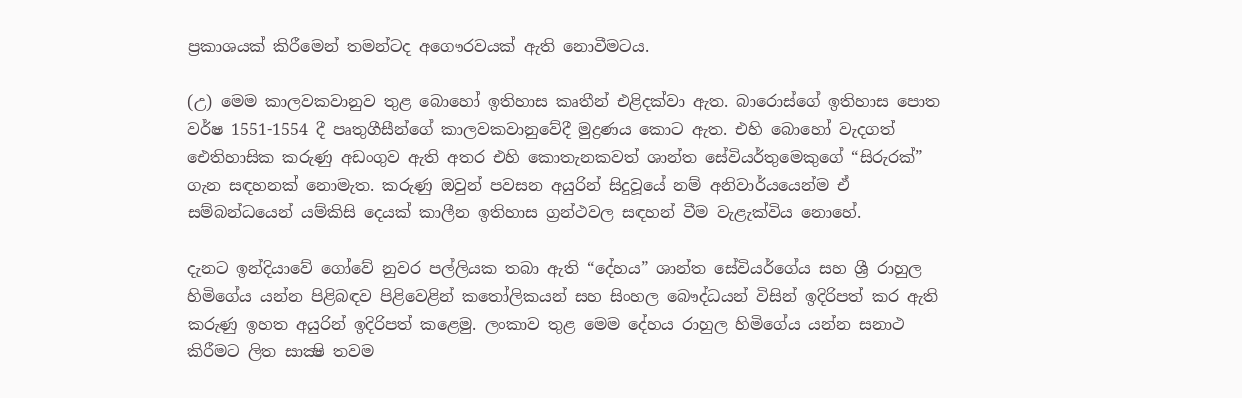ප්‍රකාශයක්‌ කිරීමෙන් තමන්ටද අගෞරවයක්‌ ඇති නොවීමටය.

(උ) මෙම කාලවකවානුව තුළ බොහෝ ඉතිහාස කෘතීන් එළිදක්‌වා ඇත. බාරොස්‌ගේ ඉතිහාස පොත වර්ෂ 1551-1554 දී පෘතුගීසීන්ගේ කාලවකවානුවේදී මුද්‍රණය කොට ඇත. එහි බොහෝ වැදගත් ඓතිහාසික කරුණු අඩංගුව ඇති අතර එහි කොතැනකවත් ශාන්ත සේවියර්තුමෙකුගේ “සිරුරක්‌” ගැන සඳහනක්‌ නොමැත. කරුණු ඔවුන් පවසන අයුරින් සිදුවූයේ නම් අනිවාර්යයෙන්ම ඒ සම්බන්ධයෙන් යම්කිසි දෙයක්‌ කාලීන ඉතිහාස ග්‍රන්ථවල සඳහන් වීම වැළැක්‌විය නොහේ.

දැනට ඉන්දියාවේ ගෝවේ නුවර පල්ලියක තබා ඇති “දේහය” ශාන්ත සේවියර්ගේය සහ ශ්‍රී රාහුල හිමිගේය යන්න පිළිබඳව පිළිවෙළින් කතෝලිකයන් සහ සිංහල බෞද්ධයන් විසින් ඉදිරිපත් කර ඇති කරුණු ඉහත අයුරින් ඉදිරිපත් කළෙමු. ලංකාව තුළ මෙම දේහය රාහුල හිමිගේය යන්න සනාථ කිරීමට ලිත සාක්‍ෂි තවම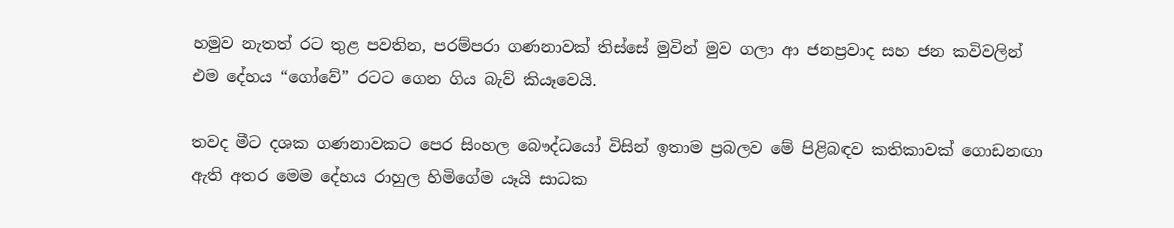හමුව නැතත් රට තුළ පවතින, පරම්පරා ගණනාවක්‌ තිස්‌සේ මුවින් මුව ගලා ආ ජනප්‍රවාද සහ ජන කවිවලින් එම දේහය “ගෝවේ” රටට ගෙන ගිය බැව් කියෑවෙයි.

තවද මීට දශක ගණනාවකට පෙර සිංහල බෞද්ධයෝ විසින් ඉතාම ප්‍රබලව මේ පිළිබඳව කතිකාවක්‌ ගොඩනඟා ඇති අතර මෙම දේහය රාහුල හිමිගේම යෑයි සාධක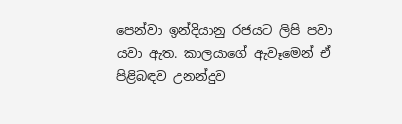පෙන්වා ඉන්දියානු රජයට ලිපි පවා යවා ඇත. කාලයාගේ ඇවෑමෙන් ඒ පිළිබඳව උනන්දුව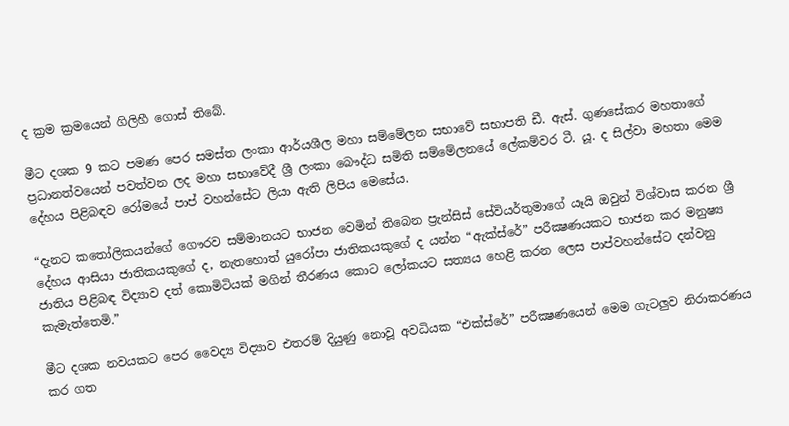ද ක්‍රම ක්‍රමයෙන් ගිලිහී ගොස්‌ තිබේ.

මීට දශක 9 කට පමණ පෙර සමස්‌ත ලංකා ආර්යශීල මහා සම්මේලන සභාවේ සභාපති ඩී. ඇස්‌. ගුණසේකර මහතාගේ ප්‍රධානත්වයෙන් පවත්වන ලද මහා සභාවේදී ශ්‍රී ලංකා බෞද්ධ සමිති සම්මේලනයේ ලේකම්වර ටී. යූ. ද සිල්වා මහතා මෙම දේහය පිළිබඳව රෝමයේ පාප් වහන්සේට ලියා ඇති ලිපිය මෙසේය.

“දැනට කතෝලිකයන්ගේ ගෞරව සම්මානයට භාජන වෙමින් තිබෙන ප්‍රැන්සිස්‌ සේවියර්තුමාගේ යෑයි ඔවුන් විශ්වාස කරන ශ්‍රී දේහය ආසියා ජාතිකයකුගේ ද, නැතහොත් යුරෝපා ජාතිකයකුගේ ද යන්න “ඇක්‌ස්‌රේ” පරීක්‍ෂණයකට භාජන කර මනුෂ්‍ය ජාතිය පිළිබඳ විද්‍යාව දත් කොමිටියක්‌ මගින් තීරණය කොට ලෝකයට සත්‍යය හෙළි කරන ලෙස පාප්වහන්සේට දන්වනු කැමැත්තෙමි.”

මීට දශක නවයකට පෙර වෛද්‍ය විද්‍යාව එතරම් දියුණු නොවූ අවධියක “එක්‌ස්‌රේ” පරීක්‍ෂණයෙන් මෙම ගැටලුව නිරාකරණය කර ගත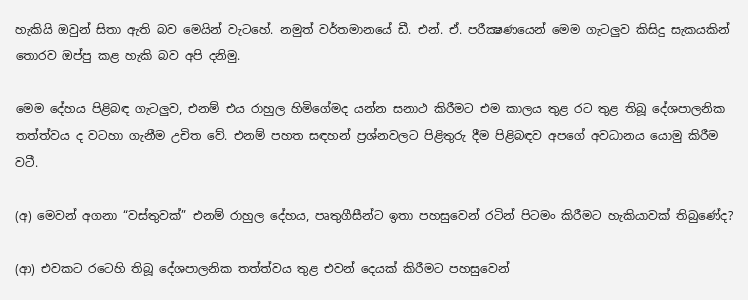හැකියි ඔවුන් සිතා ඇති බව මෙයින් වැටහේ. නමුත් වර්තමානයේ ඩී. එන්. ඒ. පරීක්‍ෂණයෙන් මෙම ගැටලුව කිසිදු සැකයකින් තොරව ඔප්පු කළ හැකි බව අපි දනිමු.

මෙම දේහය පිළිබඳ ගැටලුව, එනම් එය රාහුල හිමිගේමද යන්න සනාථ කිරීමට එම කාලය තුළ රට තුළ තිබූ දේශපාලනික තත්ත්වය ද වටහා ගැනීම උචිත වේ. එනම් පහත සඳහන් ප්‍රශ්නවලට පිළිතුරු දීම පිළිබඳව අපගේ අවධානය යොමු කිරීම වටී.

(අ) මෙවන් අගනා “වස්‌තුවක්‌” එනම් රාහුල දේහය, පෘතුගීසීන්ට ඉතා පහසුවෙන් රටින් පිටමං කිරීමට හැකියාවක්‌ තිබුණේද?

(ආ) එවකට රටෙහි තිබූ දේශපාලනික තත්ත්වය තුළ එවන් දෙයක්‌ කිරීමට පහසුවෙන්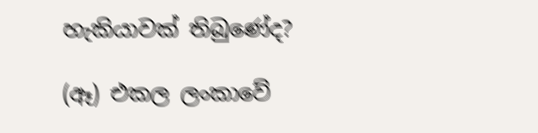හැකියාවක්‌ තිබුණේද?

(ඈ) එකල ලංකාවේ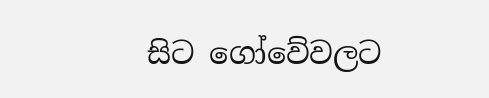සිට ගෝවේවලට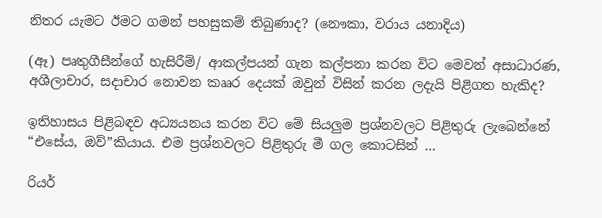නිතර යැමට ඊමට ගමන් පහසුකම් තිබුණාද? (නෞකා, වරාය යනාදිය)

(ඈ) පෘතුගීසීන්ගේ හැසිරීම්/ ආකල්පයන් ගැන කල්පනා කරන විට මෙවන් අසාධාරණ, අශීලාචාර, සදාචාර නොවන කෲර දෙයක්‌ ඔවුන් විසින් කරන ලදැයි පිළිගත හැකිද?

ඉතිහාසය පිළිබඳව අධ්‍යයනය කරන විට මේ සියලුම ප්‍රශ්නවලට පිළිතුරු ලැබෙන්නේ “එසේය, ඔව්”කියාය. එම ප්‍රශ්නවලට පිළිතුරු මී ගල කොටසින් …

රියර්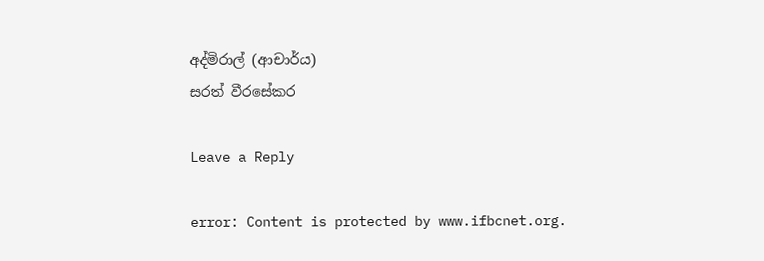අද්මිරාල් (ආචාර්ය)
සරත් වීරසේකර

Leave a Reply

error: Content is protected by www.ifbcnet.org.